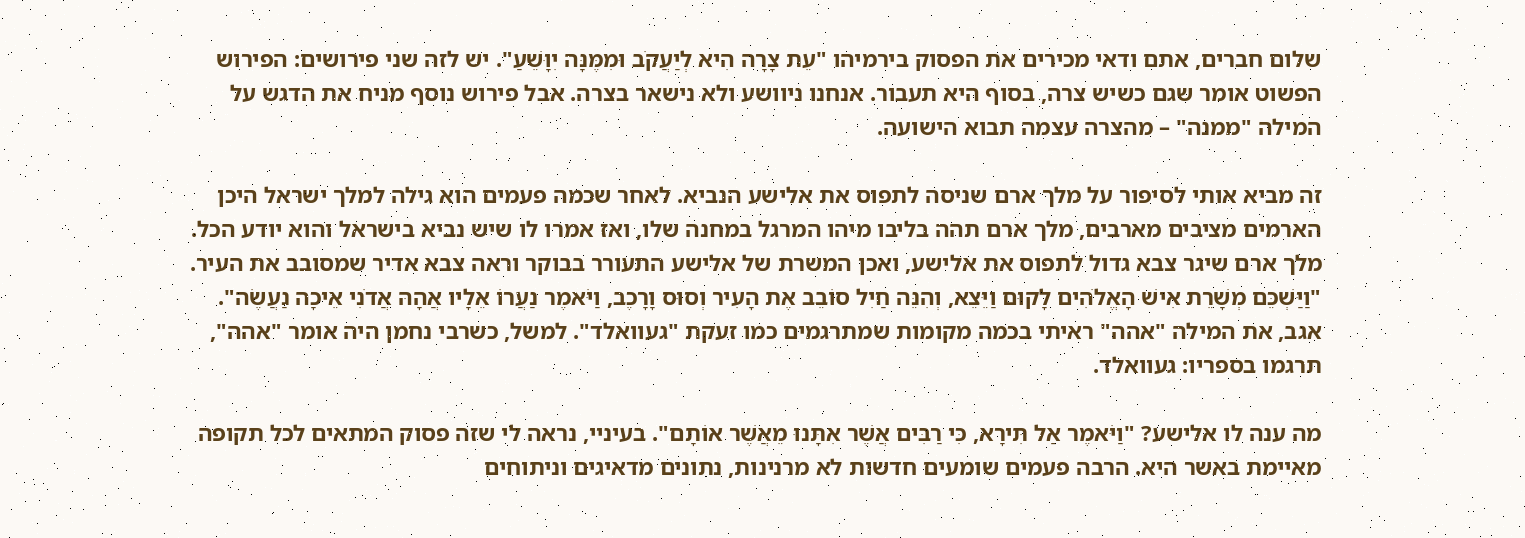שלום חברים, אתם ודאי מכירים את הפסוק בירמיהו "עֵת צָרָה הִיא לְיַעֲקֹב וּמִמֶּנָּה יִוָּשֵׁעַ". יש לזה שני פירושים: הפירוש הפשוט אומר שגם כשיש צרה, בסוף היא תעבור. אנחנו ניוושע ולא נישאר בצרה. אבל פירוש נוסף מניח את הדגש על המילה "ממנה" – מהצרה עצמה תבוא הישועה.

זה מביא אותי לסיפור על מלך ארם שניסה לתפוס את אלישע הנביא. לאחר שכמה פעמים הוא גילה למלך ישראל היכן הארמים מציבים מארבים, מלך ארם תהה בליבו מיהו המרגל במחנה שלו, ואז אמרו לו שיש נביא בישראל והוא יודע הכל. מלך ארם שיגר צבא גדול לתפוס את אלישע, ואכן המשרת של אלישע התעורר בבוקר וראה צבא אדיר שמסובב את העיר. "וַיַּשְׁכֵּם מְשָׁרֵת אִישׁ הָאֱלֹהִים לָקוּם וַיֵּצֵא, וְהִנֵּה חַיִל סוֹבֵב אֶת הָעִיר וְסוּס וָרָכֶב, וַיֹּאמֶר נַעֲרוֹ אֵלָיו אֲהָהּ אֲדֹנִי אֵיכָה נַעֲשֶׂה". אגב, את המילה "אהה" ראיתי בכמה מקומות שמתרגמים כמו זעקת "געוואלד". למשל, כשרבי נחמן היה אומר "אהה", תרגמו בספריו: געוואלד.

מה ענה לו אלישע? "וַיֹּאמֶר אַל תִּירָא, כִּי רַבִּים אֲשֶׁר אִתָּנוּ מֵאֲשֶׁר אוֹתָם". בעיניי, נראה לי שזה פסוק המתאים לכל תקופה מאיימת באשר היא. הרבה פעמים שומעים חדשות לא מרנינות, נתונים מדאיגים וניתוחים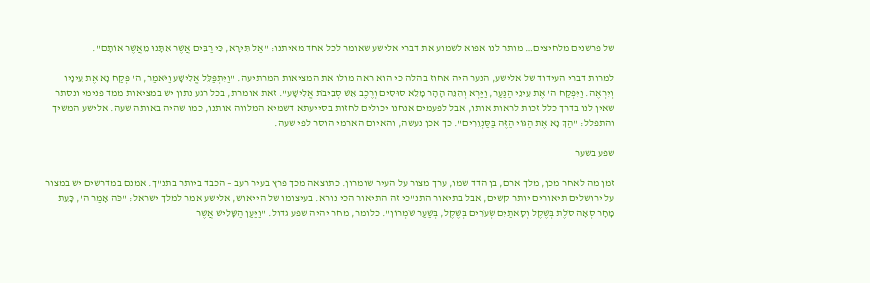של פרשנים מלחיצים… מותר לנו אפוא לשמוע את דברי אלישע שאומר לכל אחד מאיתנו: "אַל תִּירָא, כִּי רַבִּים אֲשֶׁר אִתָּנוּ מֵאֲשֶׁר אוֹתָם".

למרות דברי העידוד של אלישע, הנער היה אחוז בהלה כי הוא ראה מולו את המציאות המרתיעה. "וַיִּתְפַּלֵּל אֱלִישָׁע וַיֹּאמַר, ה' פְּקַח נָא אֶת עֵינָיו וְיִרְאֶה. וַיִּפְקַח ה' אֶת עֵינֵי הַנַּעַר, וַיַּרְא וְהִנֵּה הָהָר מָלֵא סוּסִים וְרֶכֶב אֵשׁ סְבִיבֹת אֱלִישָׁע". זאת אומרת, בכל רגע נתון יש במציאות ממד פנימי ונסתר שאין לנו בדרך כלל זכות לראות אותו, אבל לפעמים אנחנו יכולים לחזות בסייעתא דשמיא המלווה אותנו, כמו שהיה באותה שעה. אלישע המשיך והתפלל: "הַךְ נָא אֶת הַגּוֹי הַזֶּה בַּסַּנְוֵרִים". כך אכן נעשה, והאיום הארמי הוסר לפי שעה.

שפע בשער

זמן מה לאחר מכן, מלך ארם, בן הדד שמו, ערך מצור על העיר שומרון. כתוצאה מכך פרץ בעיר רעב – הכבד ביותר בתנ"ך. אמנם במדרשים יש במצור על ירושלים תיאורים יותר קשים, אבל בתיאור התנ"כי זה התיאור הכי נורא. בעיצומו של הייאוש, אלישע אמר למלך ישראל: "כֹּה אָמַר ה', כָּעֵת מָחָר סְאָה סֹלֶת בְּשֶׁקֶל וְסָאתַיִם שְׂעֹרִים בְּשֶׁקֶל, בְּשַׁעַר שֹׁמְרוֹן". כלומר, מחר יהיה שפע גדול. "וַיַּעַן הַשָּׁלִישׁ אֲשֶׁר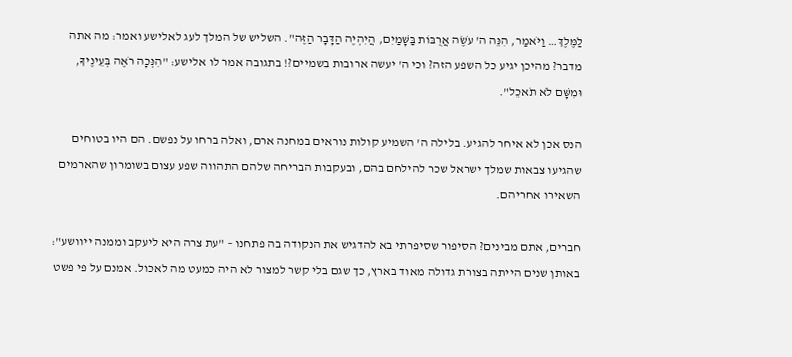לַמֶּלֶךְ… וַיֹּאמַר, הִנֵּה ה' עֹשֶׂה אֲרֻבּוֹת בַּשָּׁמַיִם, הֲיִהְיֶה הַדָּבָר הַזֶּה". השליש של המלך לעג לאלישע ואמר: מה אתה מדבר? מהיכן יגיע כל השפע הזה? וכי ה' יעשה ארובות בשמיים?! בתגובה אמר לו אלישע: "הִנְּכָה רֹאֶה בְּעֵינֶיךָ, וּמִשָּׁם לֹא תֹאכֵל".

הנס אכן לא איחר להגיע. בלילה ה' השמיע קולות נוראים במחנה ארם, ואלה ברחו על נפשם. הם היו בטוחים שהגיעו צבאות שמלך ישראל שכר להילחם בהם, ובעקבות הבריחה שלהם התהווה שפע עצום בשומרון שהארמים השאירו אחריהם.

חברים, אתם מבינים? הסיפור שסיפרתי בא להדגיש את הנקודה בה פתחנו – "עת צרה היא ליעקב וממנה ייוושע": באותן שנים הייתה בצורת גדולה מאוד בארץ, כך שגם בלי קשר למצור לא היה כמעט מה לאכול. אמנם על פי פשט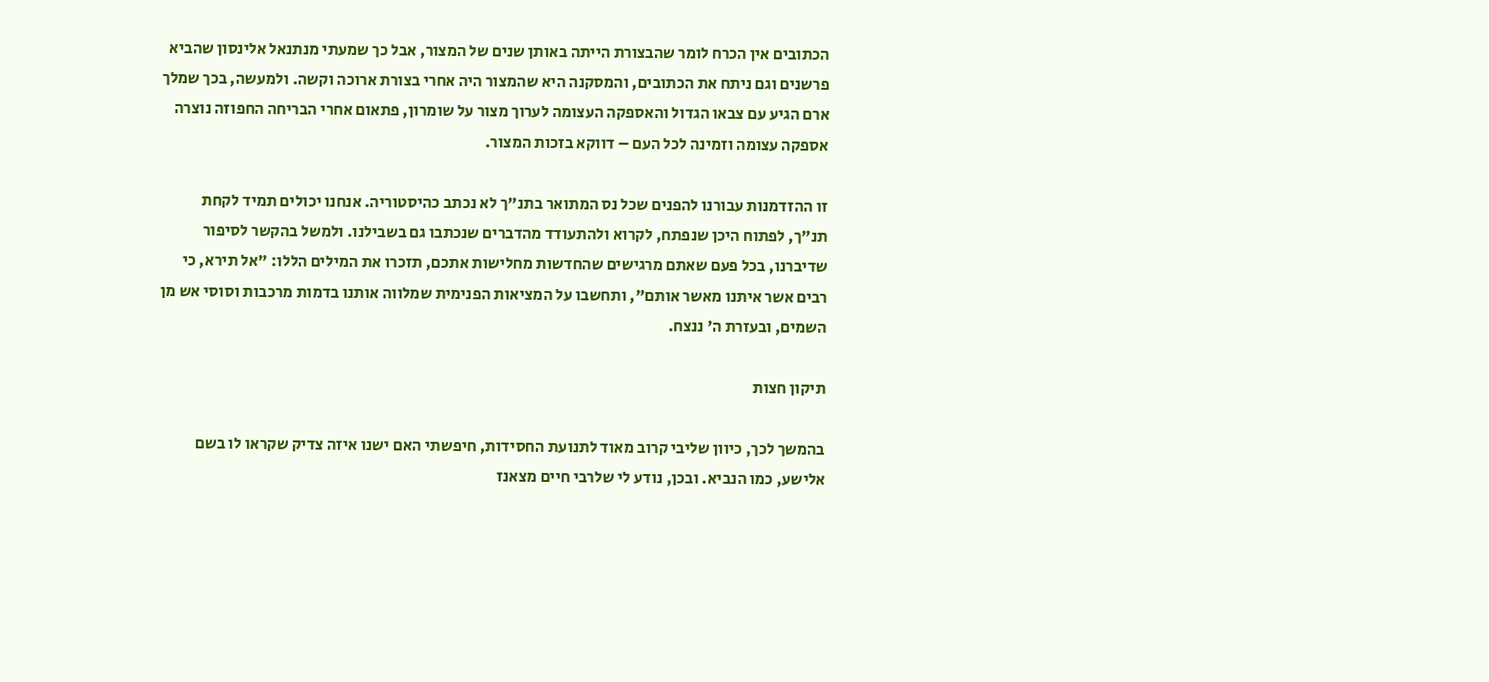הכתובים אין הכרח לומר שהבצורת הייתה באותן שנים של המצור, אבל כך שמעתי מנתנאל אלינסון שהביא פרשנים וגם ניתח את הכתובים, והמסקנה היא שהמצור היה אחרי בצורת ארוכה וקשה. ולמעשה, בכך שמלך ארם הגיע עם צבאו הגדול והאספקה העצומה לערוך מצור על שומרון, פתאום אחרי הבריחה החפוזה נוצרה אספקה עצומה וזמינה לכל העם – דווקא בזכות המצור.

זו ההזדמנות עבורנו להפנים שכל נס המתואר בתנ"ך לא נכתב כהיסטוריה. אנחנו יכולים תמיד לקחת תנ"ך, לפתוח היכן שנפתח, לקרוא ולהתעודד מהדברים שנכתבו גם בשבילנו. ולמשל בהקשר לסיפור שדיברנו, בכל פעם שאתם מרגישים שהחדשות מחלישות אתכם, תזכרו את המילים הללו: "אל תירא, כי רבים אשר איתנו מאשר אותם", ותחשבו על המציאות הפנימית שמלווה אותנו בדמות מרכבות וסוסי אש מן השמים, ובעזרת ה' ננצח.

תיקון חצות

בהמשך לכך, כיוון שליבי קרוב מאוד לתנועת החסידות, חיפשתי האם ישנו איזה צדיק שקראו לו בשם אלישע, כמו הנביא. ובכן, נודע לי שלרבי חיים מצאנז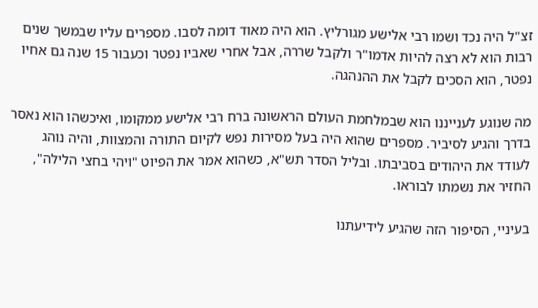זצ"ל היה נכד ושמו רבי אלישע מגורליץ. הוא היה מאוד דומה לסבו. מספרים עליו שבמשך שנים רבות הוא לא רצה להיות אדמו"ר ולקבל שררה, אבל אחרי שאביו נפטר וכעבור 15 שנה גם אחיו נפטר, הוא הסכים לקבל את ההנהגה.

מה שנוגע לענייננו הוא שבמלחמת העולם הראשונה ברח רבי אלישע ממקומו, ואיכשהו הוא נאסר בדרך והגיע לסיביר. מספרים שהוא היה בעל מסירות נפש לקיום התורה והמצוות, והיה נוהג לעודד את היהודים בסביבתו. ובליל הסדר תש"א, כשהוא אמר את הפיוט "ויהי בחצי הלילה", החזיר את נשמתו לבוראו.

בעיניי, הסיפור הזה שהגיע לידיעתנו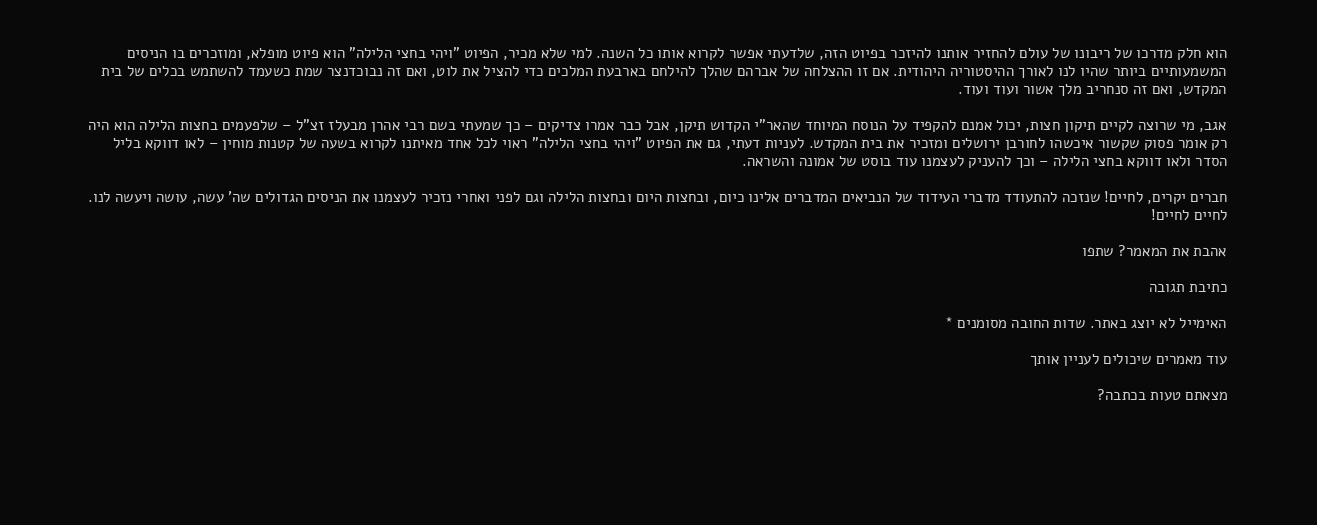הוא חלק מדרכו של ריבונו של עולם להחזיר אותנו להיזכר בפיוט הזה, שלדעתי אפשר לקרוא אותו כל השנה. למי שלא מכיר, הפיוט "ויהי בחצי הלילה" הוא פיוט מופלא, ומוזכרים בו הניסים המשמעותיים ביותר שהיו לנו לאורך ההיסטוריה היהודית. אם זו ההצלחה של אברהם שהלך להילחם בארבעת המלכים כדי להציל את לוט, ואם זה נבוכדנצר שמת כשעמד להשתמש בכלים של בית המקדש, ואם זה סנחריב מלך אשור ועוד ועוד.

אגב, מי שרוצה לקיים תיקון חצות, יכול אמנם להקפיד על הנוסח המיוחד שהאר"י הקדוש תיקן, אבל כבר אמרו צדיקים – כך שמעתי בשם רבי אהרן מבעלז זצ"ל – שלפעמים בחצות הלילה הוא היה רק אומר פסוק שקשור איכשהו לחורבן ירושלים ומזכיר את בית המקדש. לעניות דעתי, גם את הפיוט "ויהי בחצי הלילה" ראוי לכל אחד מאיתנו לקרוא בשעה של קטנות מוחין – לאו דווקא בליל הסדר ולאו דווקא בחצי הלילה – וכך להעניק לעצמנו עוד בוסט של אמונה והשראה.

חברים יקרים, לחיים! שנזכה להתעודד מדברי העידוד של הנביאים המדברים אלינו כיום, ובחצות היום ובחצות הלילה וגם לפני ואחרי נזכיר לעצמנו את הניסים הגדולים שה' עשה, עושה ויעשה לנו. לחיים לחיים!

אהבת את המאמר? שתפו

כתיבת תגובה

האימייל לא יוצג באתר. שדות החובה מסומנים *

עוד מאמרים שיכולים לעניין אותך

מצאתם טעות בכתבה?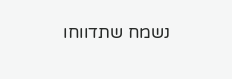נשמח שתדווחו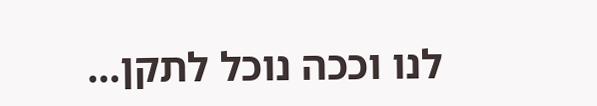לנו וככה נוכל לתקן...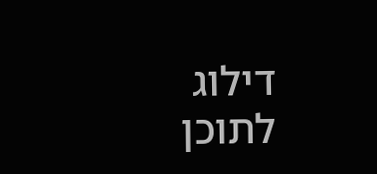דילוג לתוכן